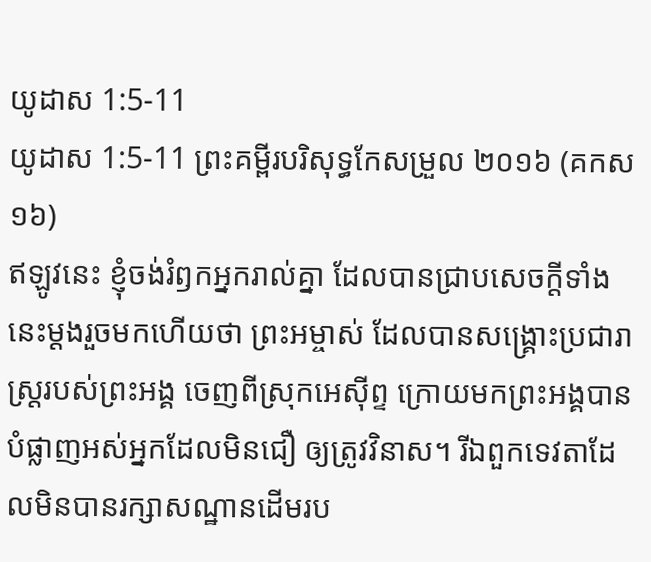យូដាស 1:5-11
យូដាស 1:5-11 ព្រះគម្ពីរបរិសុទ្ធកែសម្រួល ២០១៦ (គកស១៦)
ឥឡូវនេះ ខ្ញុំចង់រំឭកអ្នករាល់គ្នា ដែលបានជ្រាបសេចក្ដីទាំងនេះម្ដងរួចមកហើយថា ព្រះអម្ចាស់ ដែលបានសង្គ្រោះប្រជារាស្ត្ររបស់ព្រះអង្គ ចេញពីស្រុកអេស៊ីព្ទ ក្រោយមកព្រះអង្គបានបំផ្លាញអស់អ្នកដែលមិនជឿ ឲ្យត្រូវវិនាស។ រីឯពួកទេវតាដែលមិនបានរក្សាសណ្ឋានដើមរប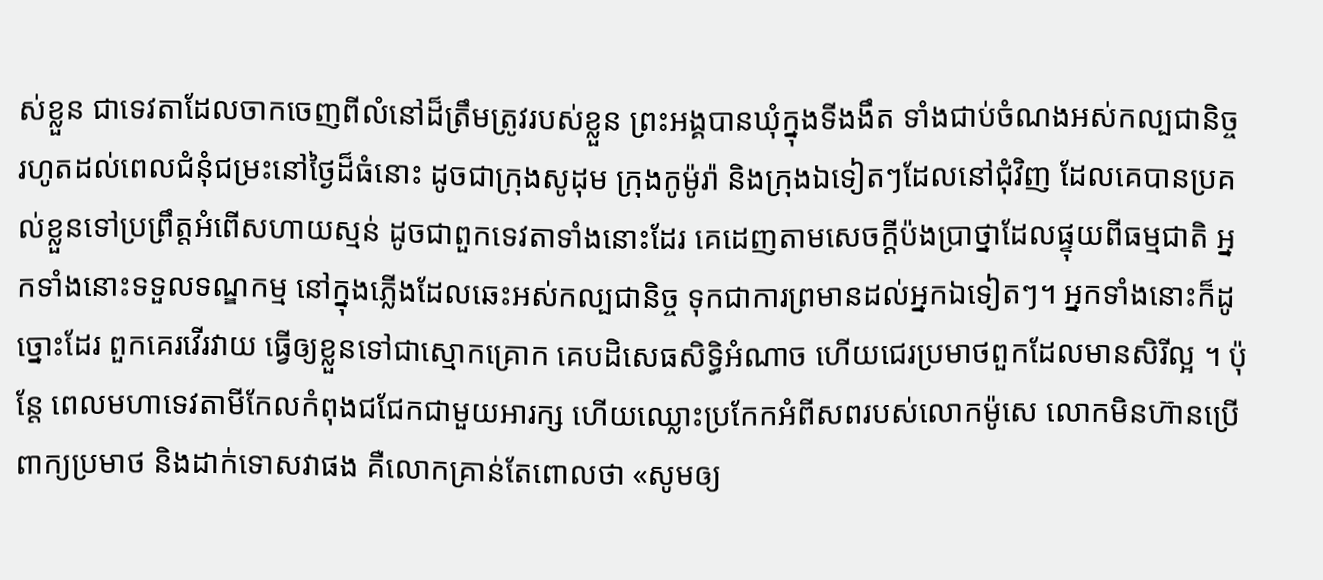ស់ខ្លួន ជាទេវតាដែលចាកចេញពីលំនៅដ៏ត្រឹមត្រូវរបស់ខ្លួន ព្រះអង្គបានឃុំក្នុងទីងងឹត ទាំងជាប់ចំណងអស់កល្បជានិច្ច រហូតដល់ពេលជំនុំជម្រះនៅថ្ងៃដ៏ធំនោះ ដូចជាក្រុងសូដុម ក្រុងកូម៉ូរ៉ា និងក្រុងឯទៀតៗដែលនៅជុំវិញ ដែលគេបានប្រគល់ខ្លួនទៅប្រព្រឹត្តអំពើសហាយស្មន់ ដូចជាពួកទេវតាទាំងនោះដែរ គេដេញតាមសេចក្ដីប៉ងប្រាថ្នាដែលផ្ទុយពីធម្មជាតិ អ្នកទាំងនោះទទួលទណ្ឌកម្ម នៅក្នុងភ្លើងដែលឆេះអស់កល្បជានិច្ច ទុកជាការព្រមានដល់អ្នកឯទៀតៗ។ អ្នកទាំងនោះក៏ដូច្នោះដែរ ពួកគេរវើរវាយ ធ្វើឲ្យខ្លួនទៅជាស្មោកគ្រោក គេបដិសេធសិទ្ធិអំណាច ហើយជេរប្រមាថពួកដែលមានសិរីល្អ ។ ប៉ុន្តែ ពេលមហាទេវតាមីកែលកំពុងជជែកជាមួយអារក្ស ហើយឈ្លោះប្រកែកអំពីសពរបស់លោកម៉ូសេ លោកមិនហ៊ានប្រើពាក្យប្រមាថ និងដាក់ទោសវាផង គឺលោកគ្រាន់តែពោលថា «សូមឲ្យ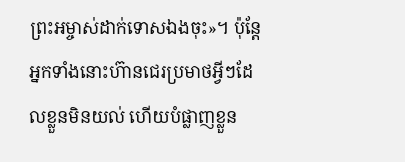ព្រះអម្ចាស់ដាក់ទោសឯងចុះ»។ ប៉ុន្តែ អ្នកទាំងនោះហ៊ានជេរប្រមាថអ្វីៗដែលខ្លួនមិនយល់ ហើយបំផ្លាញខ្លួន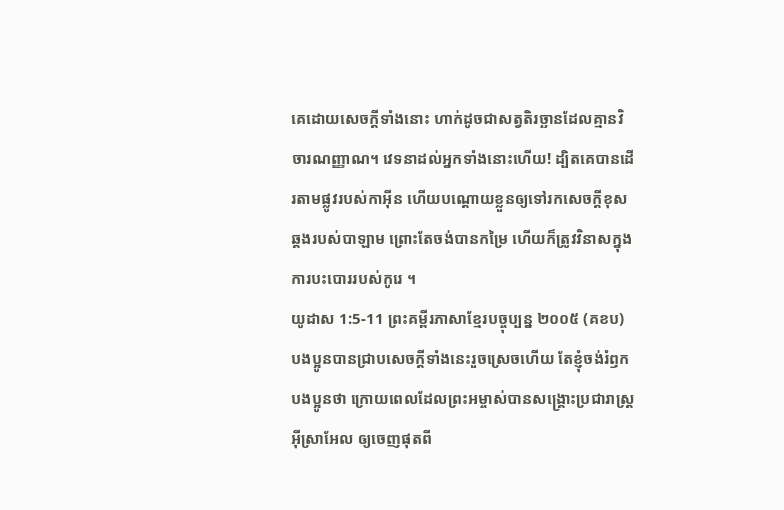គេដោយសេចក្តីទាំងនោះ ហាក់ដូចជាសត្វតិរច្ឆានដែលគ្មានវិចារណញ្ញាណ។ វេទនាដល់អ្នកទាំងនោះហើយ! ដ្បិតគេបានដើរតាមផ្លូវរបស់កាអ៊ីន ហើយបណ្ដោយខ្លួនឲ្យទៅរកសេចក្ដីខុសឆ្គងរបស់បាឡាម ព្រោះតែចង់បានកម្រៃ ហើយក៏ត្រូវវិនាសក្នុងការបះបោររបស់កូរេ ។
យូដាស 1:5-11 ព្រះគម្ពីរភាសាខ្មែរបច្ចុប្បន្ន ២០០៥ (គខប)
បងប្អូនបានជ្រាបសេចក្ដីទាំងនេះរួចស្រេចហើយ តែខ្ញុំចង់រំឭកបងប្អូនថា ក្រោយពេលដែលព្រះអម្ចាស់បានសង្គ្រោះប្រជារាស្ត្រអ៊ីស្រាអែល ឲ្យចេញផុតពី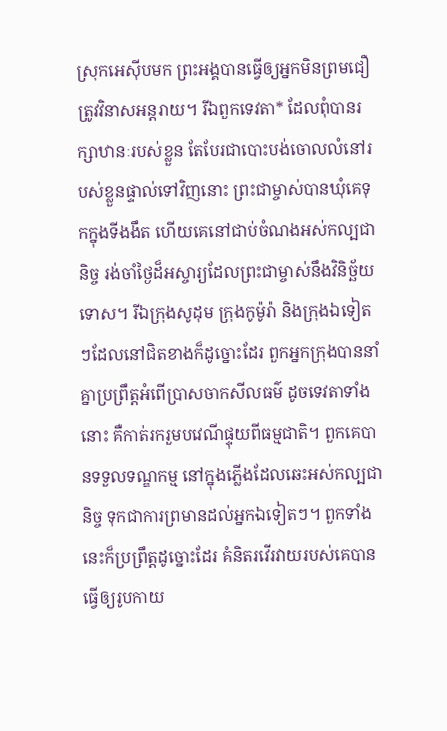ស្រុកអេស៊ីបមក ព្រះអង្គបានធ្វើឲ្យអ្នកមិនព្រមជឿត្រូវវិនាសអន្តរាយ។ រីឯពួកទេវតា* ដែលពុំបានរក្សាឋានៈរបស់ខ្លួន តែបែរជាបោះបង់ចោលលំនៅរបស់ខ្លួនផ្ទាល់ទៅវិញនោះ ព្រះជាម្ចាស់បានឃុំគេទុកក្នុងទីងងឹត ហើយគេនៅជាប់ចំណងអស់កល្បជានិច្ច រង់ចាំថ្ងៃដ៏អស្ចារ្យដែលព្រះជាម្ចាស់នឹងវិនិច្ឆ័យទោស។ រីឯក្រុងសូដុម ក្រុងកូម៉ូរ៉ា និងក្រុងឯទៀតៗដែលនៅជិតខាងក៏ដូច្នោះដែរ ពួកអ្នកក្រុងបាននាំគ្នាប្រព្រឹត្តអំពើប្រាសចាកសីលធម៌ ដូចទេវតាទាំងនោះ គឺកាត់រករួមបវេណីផ្ទុយពីធម្មជាតិ។ ពួកគេបានទទួលទណ្ឌកម្ម នៅក្នុងភ្លើងដែលឆេះអស់កល្បជានិច្ច ទុកជាការព្រមានដល់អ្នកឯទៀតៗ។ ពួកទាំងនេះក៏ប្រព្រឹត្តដូច្នោះដែរ គំនិតរវើរវាយរបស់គេបានធ្វើឲ្យរូបកាយ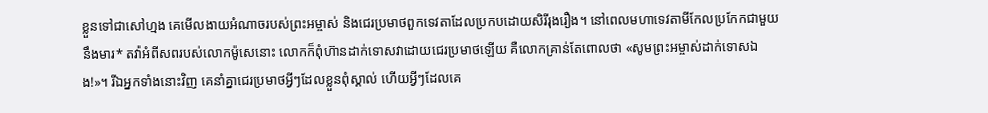ខ្លួនទៅជាសៅហ្មង គេមើលងាយអំណាចរបស់ព្រះអម្ចាស់ និងជេរប្រមាថពួកទេវតាដែលប្រកបដោយសិរីរុងរឿង។ នៅពេលមហាទេវតាមីកែលប្រកែកជាមួយនឹងមារ* តវ៉ាអំពីសពរបស់លោកម៉ូសេនោះ លោកក៏ពុំហ៊ានដាក់ទោសវាដោយជេរប្រមាថឡើយ គឺលោកគ្រាន់តែពោលថា «សូមព្រះអម្ចាស់ដាក់ទោសឯង!»។ រីឯអ្នកទាំងនោះវិញ គេនាំគ្នាជេរប្រមាថអ្វីៗដែលខ្លួនពុំស្គាល់ ហើយអ្វីៗដែលគេ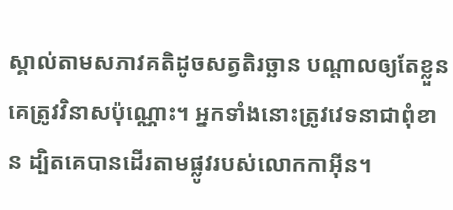ស្គាល់តាមសភាវគតិដូចសត្វតិរច្ឆាន បណ្ដាលឲ្យតែខ្លួនគេត្រូវវិនាសប៉ុណ្ណោះ។ អ្នកទាំងនោះត្រូវវេទនាជាពុំខាន ដ្បិតគេបានដើរតាមផ្លូវរបស់លោកកាអ៊ីន។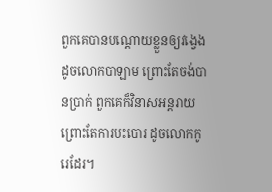ពួកគេបានបណ្ដោយខ្លួនឲ្យវង្វេង ដូចលោកបាឡាម ព្រោះតែចង់បានប្រាក់ ពួកគេក៏វិនាសអន្តរាយ ព្រោះតែការបះបោរ ដូចលោកកូរេដែរ។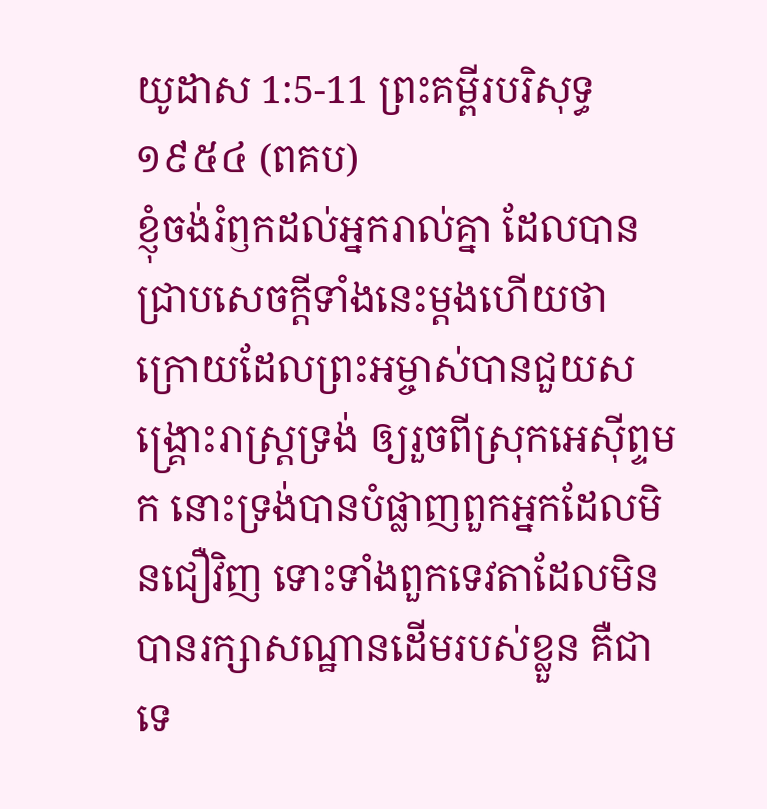យូដាស 1:5-11 ព្រះគម្ពីរបរិសុទ្ធ ១៩៥៤ (ពគប)
ខ្ញុំចង់រំឭកដល់អ្នករាល់គ្នា ដែលបានជ្រាបសេចក្ដីទាំងនេះម្តងហើយថា ក្រោយដែលព្រះអម្ចាស់បានជួយសង្គ្រោះរាស្ត្រទ្រង់ ឲ្យរួចពីស្រុកអេស៊ីព្ទមក នោះទ្រង់បានបំផ្លាញពួកអ្នកដែលមិនជឿវិញ ទោះទាំងពួកទេវតាដែលមិនបានរក្សាសណ្ឋានដើមរបស់ខ្លួន គឺជាទេ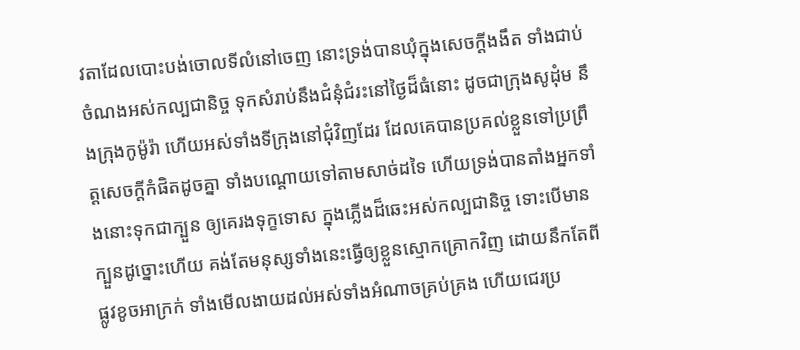វតាដែលបោះបង់ចោលទីលំនៅចេញ នោះទ្រង់បានឃុំក្នុងសេចក្ដីងងឹត ទាំងជាប់ចំណងអស់កល្បជានិច្ច ទុកសំរាប់នឹងជំនុំជំរះនៅថ្ងៃដ៏ធំនោះ ដូចជាក្រុងសូដុំម នឹងក្រុងកូម៉ូរ៉ា ហើយអស់ទាំងទីក្រុងនៅជុំវិញដែរ ដែលគេបានប្រគល់ខ្លួនទៅប្រព្រឹត្តសេចក្ដីកំផិតដូចគ្នា ទាំងបណ្តោយទៅតាមសាច់ដទៃ ហើយទ្រង់បានតាំងអ្នកទាំងនោះទុកជាក្បួន ឲ្យគេរងទុក្ខទោស ក្នុងភ្លើងដ៏ឆេះអស់កល្បជានិច្ច ទោះបើមានក្បួនដូច្នោះហើយ គង់តែមនុស្សទាំងនេះធ្វើឲ្យខ្លួនស្មោកគ្រោកវិញ ដោយនឹកតែពីផ្លូវខូចអាក្រក់ ទាំងមើលងាយដល់អស់ទាំងអំណាចគ្រប់គ្រង ហើយជេរប្រ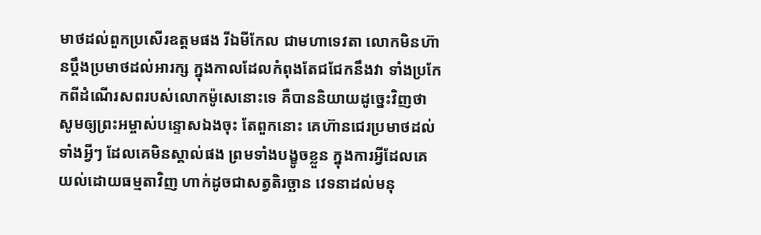មាថដល់ពួកប្រសើរឧត្តមផង រីឯមីកែល ជាមហាទេវតា លោកមិនហ៊ានប្តឹងប្រមាថដល់អារក្ស ក្នុងកាលដែលកំពុងតែជជែកនឹងវា ទាំងប្រកែកពីដំណើរសពរបស់លោកម៉ូសេនោះទេ គឺបាននិយាយដូច្នេះវិញថា សូមឲ្យព្រះអម្ចាស់បន្ទោសឯងចុះ តែពួកនោះ គេហ៊ានជេរប្រមាថដល់ទាំងអ្វីៗ ដែលគេមិនស្គាល់ផង ព្រមទាំងបង្ខូចខ្លួន ក្នុងការអ្វីដែលគេយល់ដោយធម្មតាវិញ ហាក់ដូចជាសត្វតិរច្ឆាន វេទនាដល់មនុ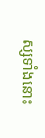ស្សទាំងនោះ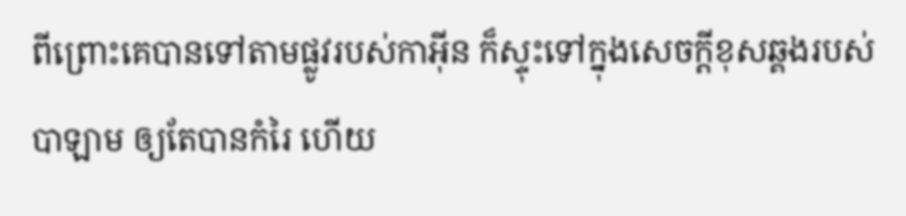ពីព្រោះគេបានទៅតាមផ្លូវរបស់កាអ៊ីន ក៏ស្ទុះទៅក្នុងសេចក្ដីខុសឆ្គងរបស់បាឡាម ឲ្យតែបានកំរៃ ហើយ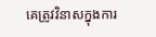គេត្រូវវិនាសក្នុងការ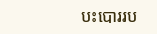បះបោររប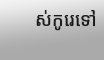ស់កូរេទៅ